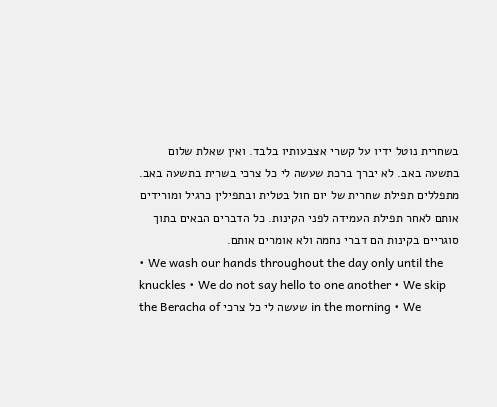בשחרית נוטל ידיו על קשרי אצבעותיו בלבד. ואין שאלת שלום בתשעה באב. לא יברך ברכת שעשה לי כל צרכי בשרית בתשעה באב. מתפללים תפילת שחרית של יום חול בטלית ובתפילין כרגיל ומורידים אותם לאחר תפילת העמידה לפני הקינות. כל הדברים הבאים בתוך סוגריים בקינות הם דברי נחמה ולא אומרים אותם.
• We wash our hands throughout the day only until the knuckles • We do not say hello to one another • We skip the Beracha of שעשה לי כל צרכי in the morning • We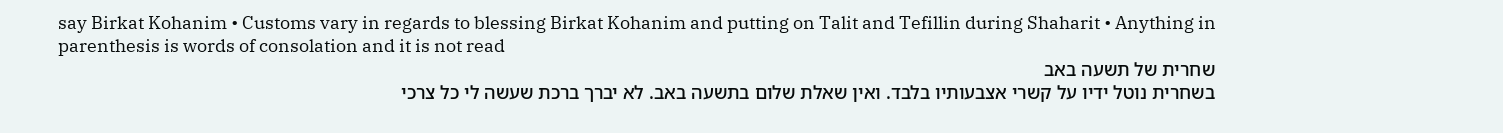say Birkat Kohanim • Customs vary in regards to blessing Birkat Kohanim and putting on Talit and Tefillin during Shaharit • Anything in parenthesis is words of consolation and it is not read
שחרית של תשעה באב
בשחרית נוטל ידיו על קשרי אצבעותיו בלבד. ואין שאלת שלום בתשעה באב. לא יברך ברכת שעשה לי כל צרכי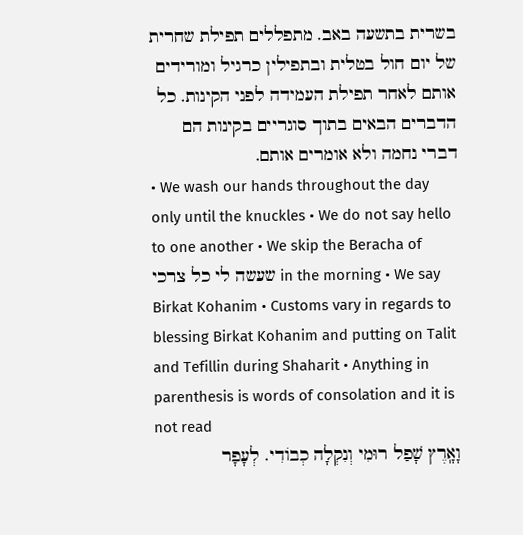בשרית בתשעה באב. מתפללים תפילת שחרית של יום חול בטלית ובתפילין כרגיל ומורידים אותם לאחר תפילת העמידה לפני הקינות. כל הדברים הבאים בתוך סוגריים בקינות הם דברי נחמה ולא אומרים אותם.
• We wash our hands throughout the day only until the knuckles • We do not say hello to one another • We skip the Beracha of שעשה לי כל צרכי in the morning • We say Birkat Kohanim • Customs vary in regards to blessing Birkat Kohanim and putting on Talit and Tefillin during Shaharit • Anything in parenthesis is words of consolation and it is not read
וָאָֽרֶץ שָׁפַל רוּמִי וְנִקְלָה כְבוֹדִי. לְעָפָר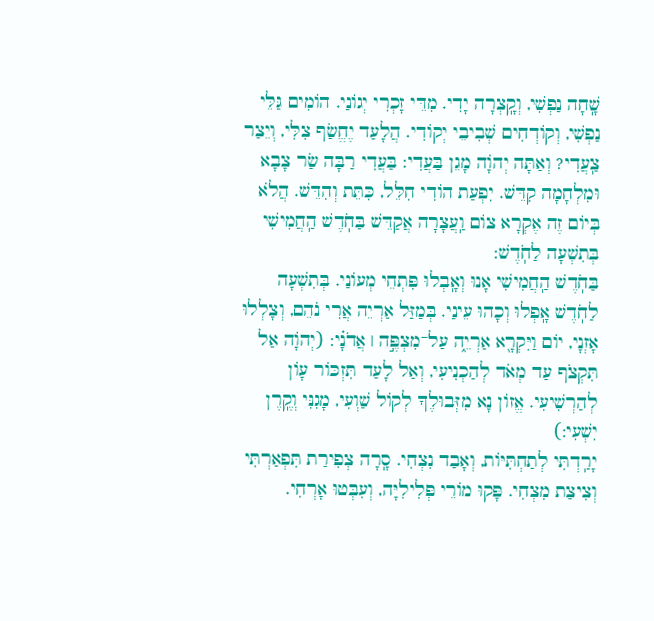שָֽׁחָה נַפְשִׁי, וְקָֽצְרָה יָדִי. מִדֵּי זָכְרִי יְגוֹנַי. הוֹמִים גַּלֵּי נַפְשִׁי, וְקוֹדְחִים שְׁבִיבֵי יְקוֹדִי. הֲלָעַד יֶחֱשַׂף צִלִּי, וְיֵצַר צַֽעֲדִי? וְאַתָּה יְהֹוָה מָגֵן בַּעֲדִי: בַּעֲדִי רַבָּה שַׂר צָבָא וּמִלְחָמָה קִדֵּשׁ. יִפְעַת הוֹדִי חִלֵּל, כִּתֵּת וְהִדֵּשׁ. הֲלֹא בְּיוֹם זֶה אֶקְרָא צוֹם וַֽעֲצָרָה אֲקַדֵּשׁ בַּחֹֽדֶשׁ הַֽחֲמִישִׁי בְּתִשְׁעָה לַחֹֽדֶשׁ:
בַּחֹֽדֶשׁ הַֽחֲמִישִׁי אָנוּ וְאָֽבְלוּ פִּתְחֵי מְעוֹנַי. בְּתִשְׁעָה לַחֹֽדֶשׁ אָֽפְלוּ וְכָהוּ עֵינַי. בְּמַזַּל אַרְיֵה אֲרִי נֹהֵם, וְצָלְלוּ אָזְנָי, יוֹם וַיִּקְרָ֖א אַרְיֵ֑ה עַל־מִצְפֶּ֣ה ׀ אֲדֹנָ֗י: (יְהֹוָה אַל תִּקְצֹף עַד מְאֹד לְהַכְנִיעִי, וְאַל לָעַד תִּזְכּוֹר עָוֹן לְהַרְשִׁיעִי. אֱזוֹן נָא מִזְּבוּלֶךָ לְקוֹל שַׁוְעִי, מָגִנִּי וְקֶֽרֶן יִשְׁעִי:)
יָרַֽדְתִּי לְתַחְתִּיּוֹת, וְאָבַד נִצְחִי. סָֽרָה צְפִירַת תִּפְאַרְתִּי וְצִיצַת מִצְחִי. פָּקוּ מוֹרֵי פְּלִילִיָּה, וְעִבְּטוּ אָרְחִי.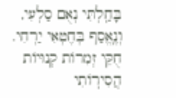בָּחַֽלְתִּי נְאֻם סַלְעִי, וְנֶֽאֱסַף בְּחֶטְאִי יַרְחִי. חֻקֵּי זְמִרוֹת קְנוּיוֹת הֲסִירֽוֹתִי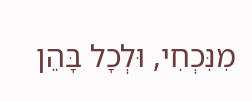מִנִּכְחִי, וּלְכָל בָּהֵן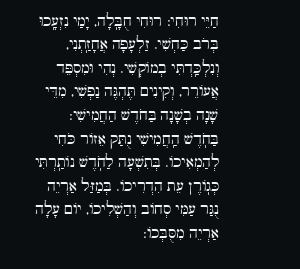חַיֵּי רוּחִי: רוּחִי חֻבָּֽלָה, יָמַי נִזְעָֽכוּ בְּרֹב כַּחְשִׁי. זַלְעָפָה אֲחָזַֽתְנִי, וְנִלְכַּֽדְתִּי בְמוֹקְשִׁי. נְהִי וּמִסְפֵּד אֲעוֹרֵר, וְקִינִים תֶּהְגֶּה נַפְשִׁי, מִדֵּי שָׁנָה בְשָׁנָה בַּחֹדֶשׁ הַחֲמִישִׁי:
בַּחֹֽדֶשׁ הַֽחֲמִישִׁי נֻתַּק אֵזוֹר כֹּחִי לְהַמְאִיכוֹ. בְּתִשְׁעָה לַחֹֽדֶשׁ נוֹתַֽרְתִּי כְּגֽוֹרֶן עֵת הִדְרִיכוֹ. בְּמַזַּל אַרְיֵה נֻגַּר עַמִּי סְחוֹב וְהַשְׁלִיכוֹ, יוֹם עָלָה אַרְיֵה מִסֻּבְּכוֹ: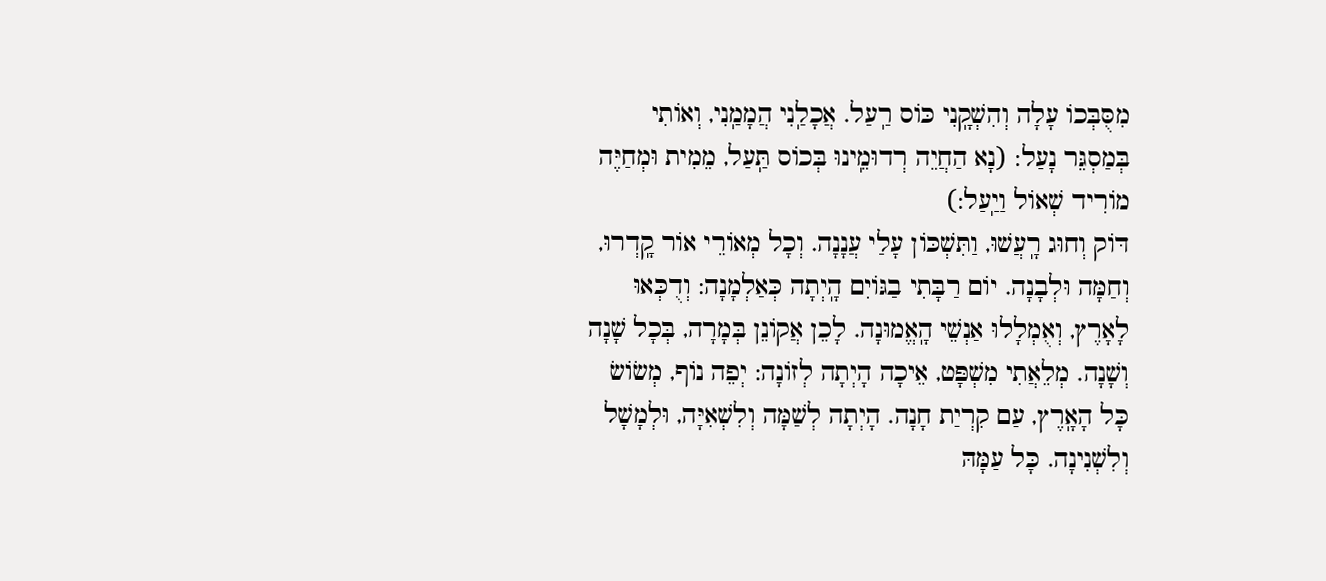מִסֻּבְּכוֹ עָלָה וְהִשְׁקָֽנִי כּוֹס רַֽעַל. אֲכָלַֽנִי הֲמָמַֽנִי, וְאוֹתִי בְּמַסְגֵּר נָעַל: (נָא הַחֲיֵה רְדוּמֵֽינוּ בְּכוֹס תַּֽעַל, מֵמִית וּמְחַיֶּה מוֹרִיד שְׁאוֹל וַיַֽעַל:)
דּוֹק וְחוּג רָֽעֲשׁוּ, וַתִּשְׁכּוֹן עָלַי עֲנָנָה. וְכָל מְאוֹרֵי אוֹר קָֽדְרוּ, וְחַמָּה וּלְבָנָה. יוֹם רַבָּתִי בַגּוֹיִם הָֽיְתָה כְּאַלְמָנָה: וְדֻכְּאוּ לָאָרֶץ, וְאֻמְלָלוּ אַנְשֵׁי הָֽאֱמוּנָה. לָכֵן אֲקוֹנֵן בְּמָרָה, בְּכָל שָׁנָה וְשָׁנָה. מְלֵאֲתִי מִשְׁפָּט, אֵיכָה הָיְתָה לְזוֹנָה: יְפֵה נוֹף, מְשׂוֹשׂ כָּל הָאָֽרֶץ, עַם קִרְיַת חָנָה. הָיְתָה לְשַׁמָּה וְלִשְׁאִיָּה, וּלְמָשָׁל וְלִשְׁנִינָה. כָּל עַמָּהּ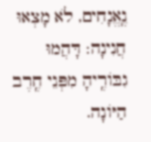נֶֽאֱנָחִים, לֹא מָצְאוּ חֲנִינָה: דָּהֲמוּ גִבּוֹרֶֽיהָ מִפְּנֵי חֶֽרֶב הַיּוֹנָה.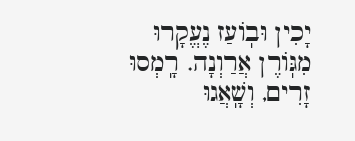יָכִין וּבֽוֹעַז נֶעֱקָרוּ מִגּֽוֹרֶן אֲרַוְנָה. רָֽמְסוּ זָרִים, וְשָֽׁאֲגוּ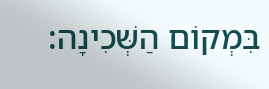בִּמְקוֹם הַשְּׁכִינָה: